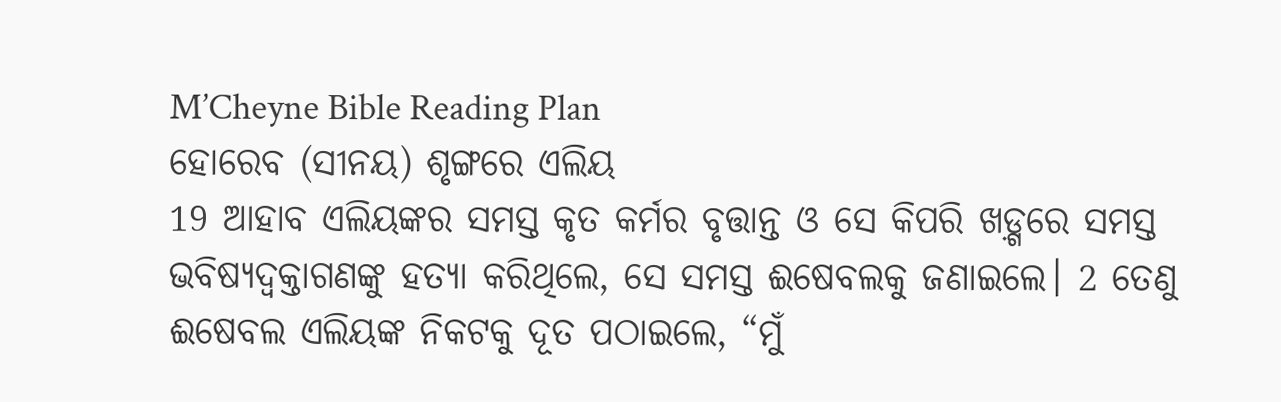M’Cheyne Bible Reading Plan
ହୋରେବ (ସୀନୟ) ଶୃଙ୍ଗରେ ଏଲିୟ
19 ଆହାବ ଏଲିୟଙ୍କର ସମସ୍ତ କୃତ କର୍ମର ବୃତ୍ତାନ୍ତ ଓ ସେ କିପରି ଖଡ଼୍ଗରେ ସମସ୍ତ ଭବିଷ୍ୟଦ୍ବକ୍ତାଗଣଙ୍କୁ ହତ୍ୟା କରିଥିଲେ, ସେ ସମସ୍ତ ଈଷେବଲକୁ ଜଣାଇଲେ। 2 ତେଣୁ ଈଷେବଲ ଏଲିୟଙ୍କ ନିକଟକୁ ଦୂତ ପଠାଇଲେ, “ମୁଁ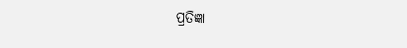ପ୍ରତିଜ୍ଞା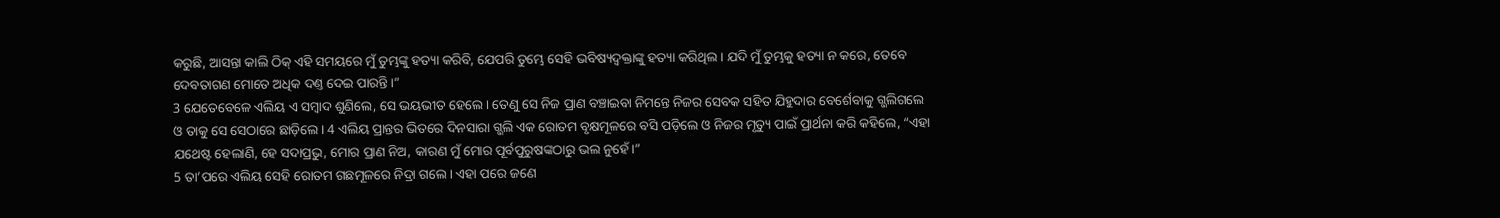କରୁଛି, ଆସନ୍ତା କାଲି ଠିକ୍ ଏହି ସମୟରେ ମୁଁ ତୁମ୍ଭଙ୍କୁ ହତ୍ୟା କରିବି, ଯେପରି ତୁମ୍ଭେ ସେହି ଭବିଷ୍ୟଦ୍ବକ୍ତାଙ୍କୁ ହତ୍ୟା କରିଥିଲ। ଯଦି ମୁଁ ତୁମ୍ଭକୁ ହତ୍ୟା ନ କରେ, ତେବେ ଦେବତାଗଣ ମୋତେ ଅଧିକ ଦଣ୍ତ ଦେଇ ପାରନ୍ତି।”
3 ଯେତେବେଳେ ଏଲିୟ ଏ ସମ୍ବାଦ ଶୁଣିଲେ, ସେ ଭୟଭୀତ ହେଲେ। ତେଣୁ ସେ ନିଜ ପ୍ରାଣ ବଞ୍ଚାଇବା ନିମନ୍ତେ ନିଜର ସେବକ ସହିତ ଯିହୁଦାର ବେର୍ଶେବାକୁ ଗ୍ଭଲିଗଲେ ଓ ତାକୁ ସେ ସେଠାରେ ଛାଡ଼ିଲେ। 4 ଏଲିୟ ପ୍ରାନ୍ତର ଭିତରେ ଦିନସାରା ଗ୍ଭଲି ଏକ ରୋତମ ବୃକ୍ଷମୂଳରେ ବସି ପଡ଼ିଲେ ଓ ନିଜର ମୃତ୍ୟୁ ପାଇଁ ପ୍ରାର୍ଥନା କରି କହିଲେ, “ଏହା ଯଥେଷ୍ଟ ହେଲାଣି, ହେ ସଦାପ୍ରଭୁ, ମୋର ପ୍ରାଣ ନିଅ, କାରଣ ମୁଁ ମୋର ପୂର୍ବପୁରୁଷଙ୍କଠାରୁ ଭଲ ନୁହେଁ।”
5 ତା’ପରେ ଏଲିୟ ସେହି ରୋତମ ଗଛମୂଳରେ ନିଦ୍ରା ଗଲେ। ଏହା ପରେ ଜଣେ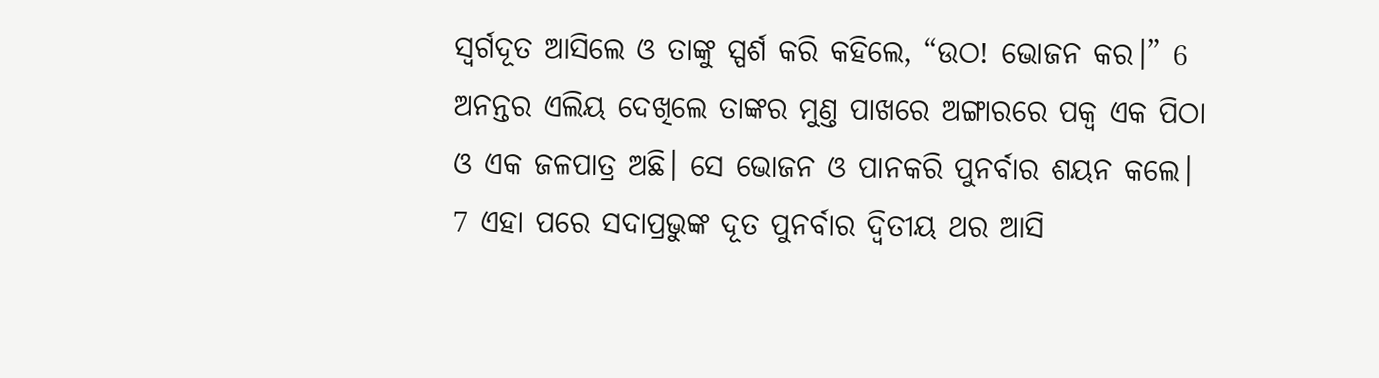ସ୍ୱର୍ଗଦୂତ ଆସିଲେ ଓ ତାଙ୍କୁ ସ୍ପର୍ଶ କରି କହିଲେ, “ଉଠ! ଭୋଜନ କର।” 6 ଅନନ୍ତର ଏଲିୟ ଦେଖିଲେ ତାଙ୍କର ମୁଣ୍ତ ପାଖରେ ଅଙ୍ଗାରରେ ପକ୍ୱ ଏକ ପିଠା ଓ ଏକ ଜଳପାତ୍ର ଅଛି। ସେ ଭୋଜନ ଓ ପାନକରି ପୁନର୍ବାର ଶୟନ କଲେ।
7 ଏହା ପରେ ସଦାପ୍ରଭୁଙ୍କ ଦୂତ ପୁନର୍ବାର ଦ୍ୱିତୀୟ ଥର ଆସି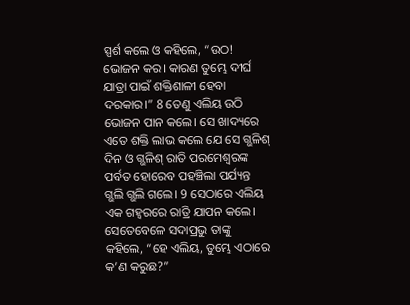ସ୍ପର୍ଶ କଲେ ଓ କହିଲେ, “ଉଠ! ଭୋଜନ କର। କାରଣ ତୁମ୍ଭେ ଦୀର୍ଘ ଯାତ୍ରା ପାଇଁ ଶକ୍ତିଶାଳୀ ହେବା ଦରକାର।” 8 ତେଣୁ ଏଲିୟ ଉଠି ଭୋଜନ ପାନ କଲେ। ସେ ଖାଦ୍ୟରେ ଏତେ ଶକ୍ତି ଲାଭ କଲେ ଯେ ସେ ଗ୍ଭଳିଶ୍ ଦିନ ଓ ଗ୍ଭଳିଶ୍ ରାତି ପରମେଶ୍ୱରଙ୍କ ପର୍ବତ ହୋରେବ ପହଞ୍ଚିଲା ପର୍ଯ୍ୟନ୍ତ ଗ୍ଭଲି ଗ୍ଭଲି ଗଲେ। 9 ସେଠାରେ ଏଲିୟ ଏକ ଗହ୍ୱରରେ ରାତ୍ରି ଯାପନ କଲେ।
ସେତେବେଳେ ସଦାପ୍ରଭୁ ତାଙ୍କୁ କହିଲେ, “ହେ ଏଲିୟ, ତୁମ୍ଭେ ଏଠାରେ କ’ଣ କରୁଛ?”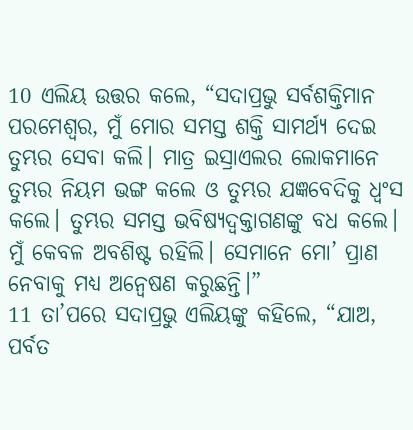10 ଏଲିୟ ଉତ୍ତର କଲେ, “ସଦାପ୍ରଭୁ ସର୍ବଶକ୍ତିମାନ ପରମେଶ୍ୱର, ମୁଁ ମୋର ସମସ୍ତ ଶକ୍ତି ସାମର୍ଥ୍ୟ ଦେଇ ତୁମ୍ଭର ସେବା କଲି। ମାତ୍ର ଇସ୍ରାଏଲର ଲୋକମାନେ ତୁମ୍ଭର ନିୟମ ଭଙ୍ଗ କଲେ ଓ ତୁମ୍ଭର ଯଜ୍ଞବେଦିକୁ ଧ୍ୱଂସ କଲେ। ତୁମ୍ଭର ସମସ୍ତ ଭବିଷ୍ୟଦ୍ବକ୍ତାଗଣଙ୍କୁ ବଧ କଲେ। ମୁଁ କେବଳ ଅବଶିଷ୍ଟ ରହିଲି। ସେମାନେ ମୋ’ ପ୍ରାଣ ନେବାକୁ ମଧ୍ୟ ଅନ୍ୱେଷଣ କରୁଛନ୍ତି।”
11 ତା’ପରେ ସଦାପ୍ରଭୁ ଏଲିୟଙ୍କୁ କହିଲେ, “ଯାଅ, ପର୍ବତ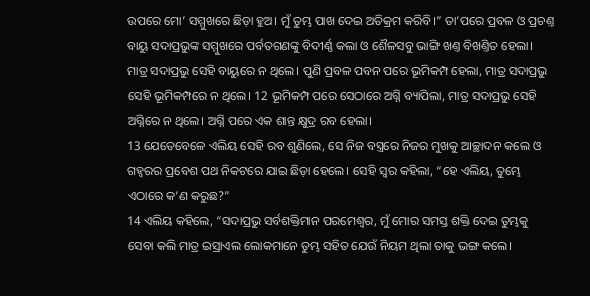ଉପରେ ମୋ’ ସମ୍ମୁଖରେ ଛିଡ଼ା ହୁଅ। ମୁଁ ତୁମ୍ଭ ପାଖ ଦେଇ ଅତିକ୍ରମ କରିବି।” ତା’ପରେ ପ୍ରବଳ ଓ ପ୍ରଚଣ୍ତ ବାୟୁ ସଦାପ୍ରଭୁଙ୍କ ସମ୍ମୁଖରେ ପର୍ବତଗଣଙ୍କୁ ବିଦୀର୍ଣ୍ଣ କଲା ଓ ଶୈଳସବୁ ଭାଙ୍ଗି ଖଣ୍ତ ବିଖଣ୍ତିତ ହେଲା। ମାତ୍ର ସଦାପ୍ରଭୁ ସେହି ବାୟୁରେ ନ ଥିଲେ। ପୁଣି ପ୍ରବଳ ପବନ ପରେ ଭୂମିକମ୍ପ ହେଲା, ମାତ୍ର ସଦାପ୍ରଭୁ ସେହି ଭୂମିକମ୍ପରେ ନ ଥିଲେ। 12 ଭୂମିକମ୍ପ ପରେ ସେଠାରେ ଅଗ୍ନି ବ୍ୟାପିଲା, ମାତ୍ର ସଦାପ୍ରଭୁ ସେହି ଅଗ୍ନିରେ ନ ଥିଲେ। ଅଗ୍ନି ପରେ ଏକ ଶାନ୍ତ କ୍ଷୁଦ୍ର ରବ ହେଲା।
13 ଯେତେବେଳେ ଏଲିୟ ସେହି ରବ ଶୁଣିଲେ, ସେ ନିଜ ବସ୍ତ୍ରରେ ନିଜର ମୁଖକୁ ଆଚ୍ଛାଦନ କଲେ ଓ ଗହ୍ୱରର ପ୍ରବେଶ ପଥ ନିକଟରେ ଯାଇ ଛିଡ଼ା ହେଲେ। ସେହି ସ୍ୱର କହିଲା, “ହେ ଏଲିୟ, ତୁମ୍ଭେ ଏଠାରେ କ’ଣ କରୁଛ?”
14 ଏଲିୟ କହିଲେ, “ସଦାପ୍ରଭୁ ସର୍ବଶକ୍ତିମାନ ପରମେଶ୍ୱର, ମୁଁ ମୋର ସମସ୍ତ ଶକ୍ତି ଦେଇ ତୁମ୍ଭକୁ ସେବା କଲି ମାତ୍ର ଇସ୍ରାଏଲ ଲୋକମାନେ ତୁମ୍ଭ ସହିତ ଯେଉଁ ନିୟମ ଥିଲା ତାକୁ ଭଙ୍ଗ କଲେ।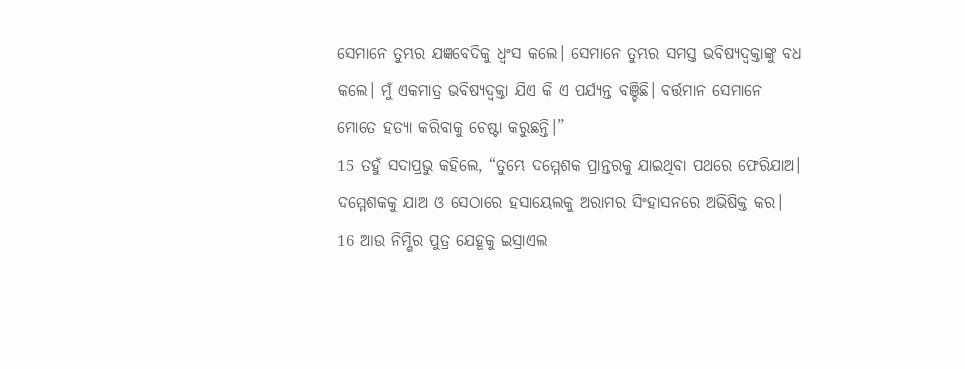ସେମାନେ ତୁମ୍ଭର ଯଜ୍ଞବେଦିକୁ ଧ୍ୱଂସ କଲେ। ସେମାନେ ତୁମ୍ଭର ସମସ୍ତ ଭବିଷ୍ୟଦ୍ବକ୍ତାଙ୍କୁ ବଧ କଲେ। ମୁଁ ଏକମାତ୍ର ଭବିଷ୍ୟଦ୍ବକ୍ତା ଯିଏ କି ଏ ପର୍ଯ୍ୟନ୍ତ ବଞ୍ଚିଛି। ବର୍ତ୍ତମାନ ସେମାନେ ମୋତେ ହତ୍ୟା କରିବାକୁ ଚେଷ୍ଟା କରୁଛନ୍ତି।”
15 ତହୁଁ ସଦାପ୍ରଭୁ କହିଲେ, “ତୁମ୍ଭେ ଦମ୍ମେଶକ ପ୍ରାନ୍ତରକୁ ଯାଇଥିବା ପଥରେ ଫେରିଯାଅ। ଦମ୍ମେଶକକୁ ଯାଅ ଓ ସେଠାରେ ହସାୟେଲକୁ ଅରାମର ସିଂହାସନରେ ଅଭିଷିକ୍ତ କର। 16 ଆଉ ନିମ୍ଶିର ପୁତ୍ର ଯେହୂକୁ ଇସ୍ରାଏଲ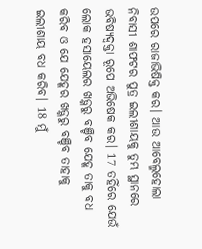ଉପରେ ରାଜାଭିଷିକ୍ତ କର। ଆଉ ଆବେଲ୍ମହୋଲା ନିବାସୀ ଶାଫଟର ପୁତ୍ର ଇଲୀଶାୟକୁ ତୁମ୍ଭ ସ୍ଥାନରେ ଭବିଷ୍ୟଦ୍ବକ୍ତା ରୂପେ ଅଭିଷେକ କର। 17 ତହିଁରେ ଯେଉଁ ଲୋକ ହସାୟେଲର ଖଡ଼୍ଗରୁ ବଞ୍ଚିବ ଯେହୂ ତାକୁ ବଧ କରିବ ଓ ଯେ ଯେହୂର ଖଡ଼୍ଗରୁ ବଞ୍ଚିବ ତାହାକୁ ଇଲୀଶାୟ ବଧ କରିବ। 18 ମୁଁ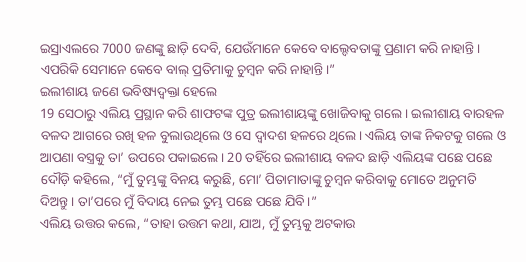ଇସ୍ରାଏଲରେ 7000 ଜଣଙ୍କୁ ଛାଡ଼ି ଦେବି, ଯେଉଁମାନେ କେବେ ବାଲ୍ଦେବତାଙ୍କୁ ପ୍ରଣାମ କରି ନାହାନ୍ତି। ଏପରିକି ସେମାନେ କେବେ ବାଲ୍ ପ୍ରତିମାକୁ ଚୁମ୍ବନ କରି ନାହାନ୍ତି।”
ଇଲୀଶାୟ ଜଣେ ଭବିଷ୍ୟଦ୍ବକ୍ତା ହେଲେ
19 ସେଠାରୁ ଏଲିୟ ପ୍ରସ୍ଥାନ କରି ଶାଫଟଙ୍କ ପୁତ୍ର ଇଲୀଶାୟଙ୍କୁ ଖୋଜିବାକୁ ଗଲେ। ଇଲୀଶାୟ ବାରହଳ ବଳଦ ଆଗରେ ରଖି ହଳ ବୁଲାଉଥିଲେ ଓ ସେ ଦ୍ୱାଦଶ ହଳରେ ଥିଲେ। ଏଲିୟ ତାଙ୍କ ନିକଟକୁ ଗଲେ ଓ ଆପଣା ବସ୍ତ୍ରକୁ ତା’ ଉପରେ ପକାଇଲେ। 20 ତହିଁରେ ଇଲୀଶାୟ ବଳଦ ଛାଡ଼ି ଏଲିୟଙ୍କ ପଛେ ପଛେ ଦୌଡ଼ି କହିଲେ, “ମୁଁ ତୁମ୍ଭଙ୍କୁ ବିନୟ କରୁଛି, ମୋ’ ପିତାମାତାଙ୍କୁ ଚୁମ୍ବନ କରିବାକୁ ମୋତେ ଅନୁମତି ଦିଅନ୍ତୁ। ତା’ପରେ ମୁଁ ବିଦାୟ ନେଇ ତୁମ୍ଭ ପଛେ ପଛେ ଯିବି।”
ଏଲିୟ ଉତ୍ତର କଲେ, “ତାହା ଉତ୍ତମ କଥା, ଯାଅ, ମୁଁ ତୁମ୍ଭକୁ ଅଟକାଉ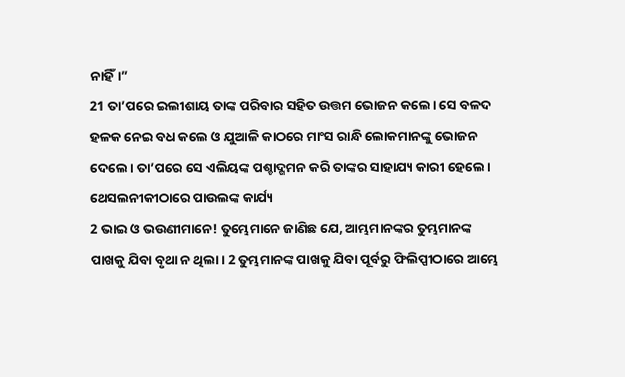ନାହିଁ।”
21 ତା’ପରେ ଇଲୀଶାୟ ତାଙ୍କ ପରିବାର ସହିତ ଉତ୍ତମ ଭୋଜନ କଲେ। ସେ ବଳଦ ହଳକ ନେଇ ବଧ କଲେ ଓ ଯୁଆଳି କାଠରେ ମାଂସ ରାନ୍ଧି ଲୋକମାନଙ୍କୁ ଭୋଜନ ଦେଲେ। ତା’ପରେ ସେ ଏଲିୟଙ୍କ ପଶ୍ଚାଦ୍ଗମନ କରି ତାଙ୍କର ସାହାଯ୍ୟ କାରୀ ହେଲେ।
ଥେସଲନୀକୀଠାରେ ପାଉଲଙ୍କ କାର୍ଯ୍ୟ
2 ଭାଇ ଓ ଭଉଣୀମାନେ! ତୁମ୍ଭେମାନେ ଜାଣିଛ ଯେ, ଆମ୍ଭମାନଙ୍କର ତୁମ୍ଭମାନଙ୍କ ପାଖକୁ ଯିବା ବୃଥା ନ ଥିଲା। 2 ତୁମ୍ଭମାନଙ୍କ ପାଖକୁ ଯିବା ପୂର୍ବରୁ ଫିଲିପ୍ପୀଠାରେ ଆମ୍ଭେ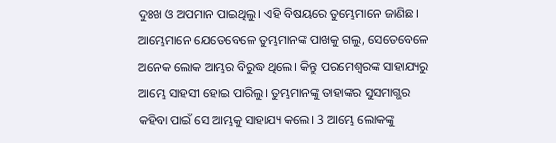ଦୁଃଖ ଓ ଅପମାନ ପାଇଥିଲୁ। ଏହି ବିଷୟରେ ତୁମ୍ଭେମାନେ ଜାଣିଛ। ଆମ୍ଭେମାନେ ଯେତେବେଳେ ତୁମ୍ଭମାନଙ୍କ ପାଖକୁ ଗଲୁ, ସେତେବେଳେ ଅନେକ ଲୋକ ଆମ୍ଭର ବିରୁଦ୍ଧ ଥିଲେ। କିନ୍ତୁ ପରମେଶ୍ୱରଙ୍କ ସାହାଯ୍ୟରୁ ଆମ୍ଭେ ସାହସୀ ହୋଇ ପାରିଲୁ। ତୁମ୍ଭମାନଙ୍କୁ ତାହାଙ୍କର ସୁସମାଗ୍ଭର କହିବା ପାଇଁ ସେ ଆମ୍ଭକୁ ସାହାଯ୍ୟ କଲେ। 3 ଆମ୍ଭେ ଲୋକଙ୍କୁ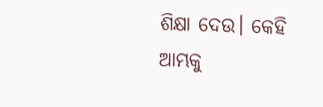ଶିକ୍ଷା ଦେଉ। କେହି ଆମ୍ଭକୁ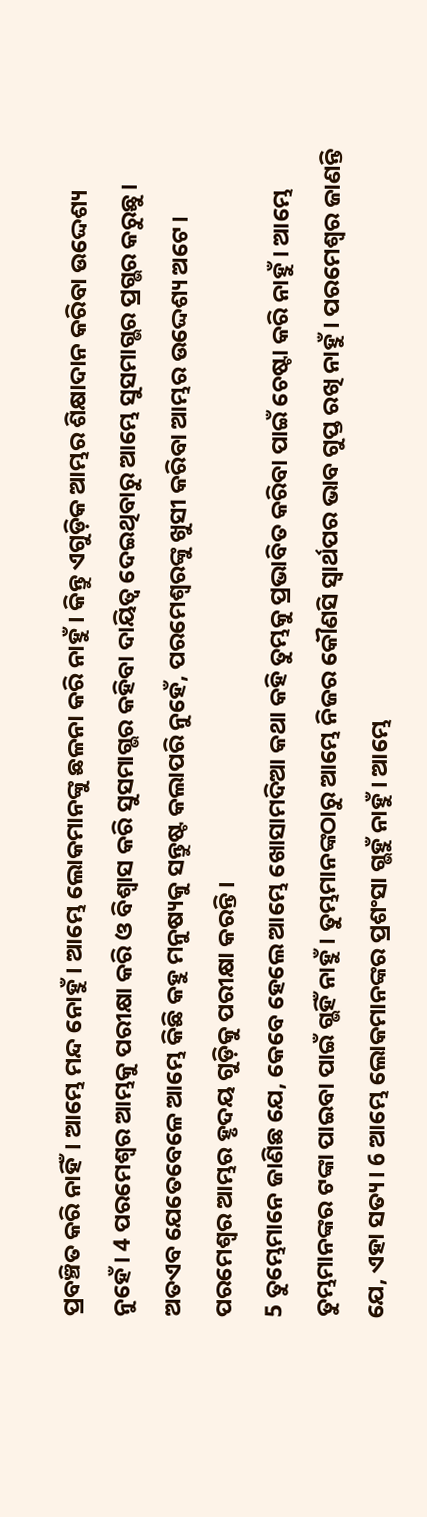ପ୍ରବଞ୍ଚିତ କରି ନାହିଁ। ଆମ୍ଭେ ମନ୍ଦ ନୋହୁଁ। ଆମ୍ଭେ ଲୋକମାନଙ୍କୁ ଛଳନା କରି ନାହୁଁ। କିନ୍ତୁ ଏଗୁଡ଼ିକ ଆମ୍ଭର ଶିକ୍ଷାଦାନ କରିବା ଉଦ୍ଦେଶ୍ୟ ନୁହେଁ। 4 ପରମେଶ୍ୱର ଆମ୍ଭକୁ ପରୀକ୍ଷା କରି ଓ ବିଶ୍ୱାସ କରି ସୁସମାଗ୍ଭର କହିବା ଦାୟିତ୍ୱ ଦେଇଥିବାରୁ ଆମ୍ଭେ ସୁସମାଗ୍ଭର ପ୍ରଗ୍ଭର କରୁଛୁ। ଅତଏବ ଯେତେବେଳେ ଆମ୍ଭେ କିଛି କହୁ ମନୁଷ୍ୟକୁ ସନ୍ତୁଷ୍ଟ କଲାପରି ନୁହେଁ, ପରମେଶ୍ୱରଙ୍କୁ ଖୁସୀ କରିବା ଆମ୍ଭର ଉଦ୍ଦେଶ୍ୟ ଅଟେ। ପରମେଶ୍ୱର ଆମ୍ଭର ହୃଦୟ ଗୁଡ଼ିକୁ ପରୀକ୍ଷା କରନ୍ତି।
5 ତୁମ୍ଭେମାନେ ଜାଣିଛ ଯେ, କେବେ ହେଲେ ଆମ୍ଭେ ଖୋସାମଦିଆ କଥା କହି ତୁମ୍ଭକୁ ପ୍ରଭାବିତ କରିବା ପାଇଁ ଚେଷ୍ଟା କରି ନାହୁଁ। ଆମ୍ଭେ ତୁମ୍ଭମାନଙ୍କର ଟଙ୍କା ପାଇବା ପାଇଁ ଗ୍ଭହିଁ ନାହୁଁ। ତୁମ୍ଭମାନଙ୍କଠାରୁ ଆମ୍ଭେ ନିଜର କୌଣସି ସ୍ୱାର୍ଥପର ଭାବ ଗୁପ୍ତ ରଖି ନାହୁଁ। ପରମେଶ୍ୱର ଜାଣନ୍ତି ଯେ, ଏହା ସତ୍ୟ। 6 ଆମ୍ଭେ ଲୋକମାନଙ୍କର ପ୍ରଶଂସା ଗ୍ଭହୁଁ ନାହୁଁ। ଆମ୍ଭେ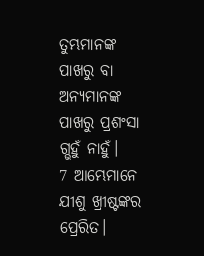ତୁମ୍ଭମାନଙ୍କ ପାଖରୁ ବା ଅନ୍ୟମାନଙ୍କ ପାଖରୁ ପ୍ରଶଂସା ଗ୍ଭହୁଁ ନାହୁଁ।
7 ଆମ୍ଭେମାନେ ଯୀଶୁ ଖ୍ରୀଷ୍ଟଙ୍କର ପ୍ରେରିତ।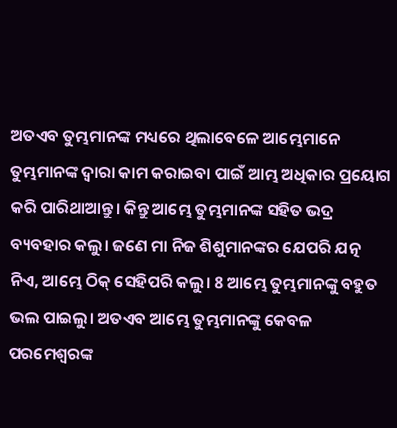ଅତଏବ ତୁମ୍ଭମାନଙ୍କ ମଧ୍ୟରେ ଥିଲାବେଳେ ଆମ୍ଭେମାନେ ତୁମ୍ଭମାନଙ୍କ ଦ୍ୱାରା କାମ କରାଇବା ପାଇଁ ଆମ୍ଭ ଅଧିକାର ପ୍ରୟୋଗ କରି ପାରିଥାଆନ୍ତୁ। କିନ୍ତୁ ଆମ୍ଭେ ତୁମ୍ଭମାନଙ୍କ ସହିତ ଭଦ୍ର ବ୍ୟବହାର କଲୁ। ଜଣେ ମା ନିଜ ଶିଶୁମାନଙ୍କର ଯେପରି ଯତ୍ନ ନିଏ, ଆମ୍ଭେ ଠିକ୍ ସେହିପରି କଲୁ। 8 ଆମ୍ଭେ ତୁମ୍ଭମାନଙ୍କୁ ବହୁତ ଭଲ ପାଇଲୁ। ଅତଏବ ଆମ୍ଭେ ତୁମ୍ଭମାନଙ୍କୁ କେବଳ ପରମେଶ୍ୱରଙ୍କ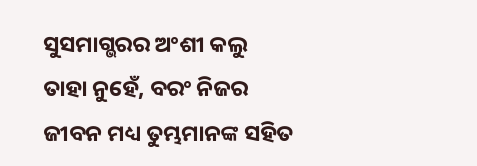ସୁସମାଗ୍ଭରର ଅଂଶୀ କଲୁ ତାହା ନୁହେଁ, ବରଂ ନିଜର ଜୀବନ ମଧ୍ୟ ତୁମ୍ଭମାନଙ୍କ ସହିତ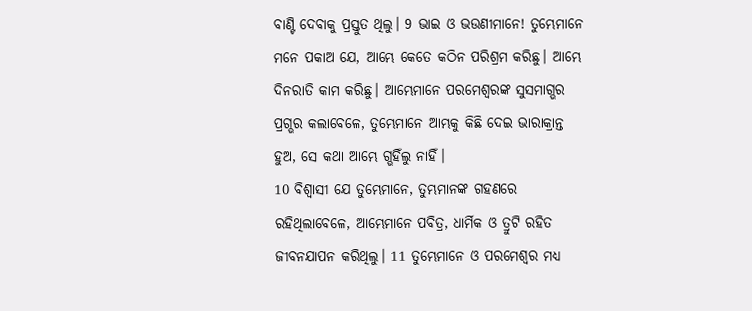ବାଣ୍ଟି ଦେବାକୁ ପ୍ରସ୍ତୁତ ଥିଲୁ। 9 ଭାଇ ଓ ଭଉଣୀମାନେ! ତୁମ୍ଭେମାନେ ମନେ ପକାଅ ଯେ, ଆମ୍ଭେ କେତେ କଠିନ ପରିଶ୍ରମ କରିଛୁ। ଆମ୍ଭେ ଦିନରାତି କାମ କରିଛୁ। ଆମ୍ଭେମାନେ ପରମେଶ୍ୱରଙ୍କ ସୁସମାଗ୍ଭର ପ୍ରଗ୍ଭର କଲାବେଳେ, ତୁମ୍ଭେମାନେ ଆମ୍ଭକୁ କିଛି ଦେଇ ଭାରାକ୍ରାନ୍ତ ହୁଅ, ସେ କଥା ଆମ୍ଭେ ଗ୍ଭହିଁଲୁ ନାହିଁ।
10 ବିଶ୍ୱାସୀ ଯେ ତୁମ୍ଭେମାନେ, ତୁମ୍ଭମାନଙ୍କ ଗହଣରେ ରହିଥିଲାବେଳେ, ଆମ୍ଭେମାନେ ପବିତ୍ର, ଧାର୍ମିକ ଓ ତ୍ରୁଟି ରହିତ ଜୀବନଯାପନ କରିଥିଲୁ। 11 ତୁମ୍ଭେମାନେ ଓ ପରମେଶ୍ୱର ମଧ୍ୟ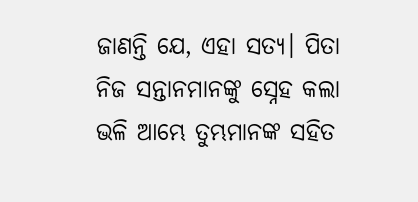ଜାଣନ୍ତି ଯେ, ଏହା ସତ୍ୟ। ପିତା ନିଜ ସନ୍ତାନମାନଙ୍କୁ ସ୍ନେହ କଲା ଭଳି ଆମ୍ଭେ ତୁମ୍ଭମାନଙ୍କ ସହିତ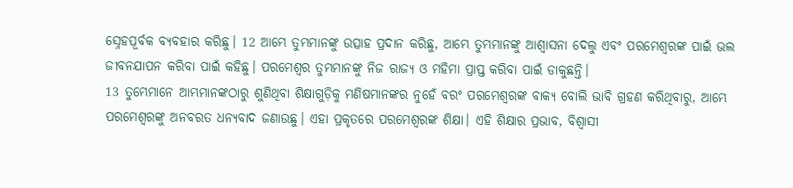ସ୍ନେହପୂର୍ବକ ବ୍ୟବହାର କରିଛୁ। 12 ଆମ୍ଭେ ତୁମ୍ଭମାନଙ୍କୁ ଉତ୍ସାହ ପ୍ରଦାନ କରିଛୁ, ଆମ୍ଭେ ତୁମ୍ଭମାନଙ୍କୁ ଆଶ୍ୱାସନା ଦେଲୁ ଏବଂ ପରମେଶ୍ୱରଙ୍କ ପାଇଁ ଭଲ ଜୀବନଯାପନ କରିବା ପାଇଁ କହିଛୁ। ପରମେଶ୍ୱର ତୁମ୍ଭମାନଙ୍କୁ ନିଜ ରାଜ୍ୟ ଓ ମହିମା ପ୍ରାପ୍ତ କରିବା ପାଇଁ ଡାକୁଛନ୍ତି।
13 ତୁମ୍ଭେମାନେ ଆମ୍ଭମାନଙ୍କଠାରୁ ଶୁଣିଥିବା ଶିକ୍ଷାଗୁଡ଼ିକୁ ମଣିଷମାନଙ୍କର ନୁହେଁ ବରଂ ପରମେଶ୍ୱରଙ୍କ ବାକ୍ୟ ବୋଲି ଭାବି ଗ୍ରହଣ କରିଥିବାରୁ, ଆମ୍ଭେ ପରମେଶ୍ୱରଙ୍କୁ ଅନବରତ ଧନ୍ୟବାଦ ଜଣାଉଛୁ। ଏହା ପ୍ରକୃତରେ ପରମେଶ୍ୱରଙ୍କ ଶିକ୍ଷା। ଏହି ଶିକ୍ଷାର ପ୍ରଭାବ, ବିଶ୍ୱାସୀ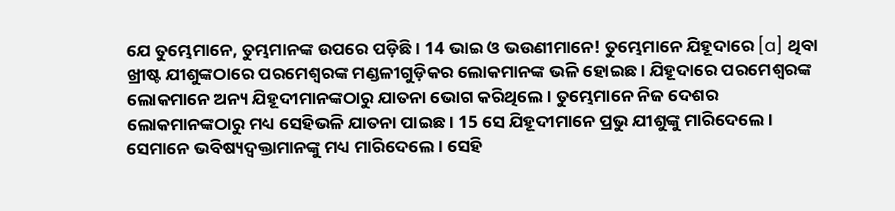ଯେ ତୁମ୍ଭେମାନେ, ତୁମ୍ଭମାନଙ୍କ ଉପରେ ପଡ଼ିଛି। 14 ଭାଇ ଓ ଭଉଣୀମାନେ! ତୁମ୍ଭେମାନେ ଯିହୂଦାରେ [a] ଥିବା ଖ୍ରୀଷ୍ଟ ଯୀଶୁଙ୍କଠାରେ ପରମେଶ୍ୱରଙ୍କ ମଣ୍ଡଳୀଗୁଡ଼ିକର ଲୋକମାନଙ୍କ ଭଳି ହୋଇଛ। ଯିହୂଦାରେ ପରମେଶ୍ୱରଙ୍କ ଲୋକମାନେ ଅନ୍ୟ ଯିହୂଦୀମାନଙ୍କଠାରୁ ଯାତନା ଭୋଗ କରିଥିଲେ। ତୁମ୍ଭେମାନେ ନିଜ ଦେଶର ଲୋକମାନଙ୍କଠାରୁ ମଧ୍ୟ ସେହିଭଳି ଯାତନା ପାଇଛ। 15 ସେ ଯିହୂଦୀମାନେ ପ୍ରଭୁ ଯୀଶୁଙ୍କୁ ମାରିଦେଲେ। ସେମାନେ ଭବିଷ୍ୟଦ୍ବକ୍ତାମାନଙ୍କୁ ମଧ୍ୟ ମାରିଦେଲେ। ସେହି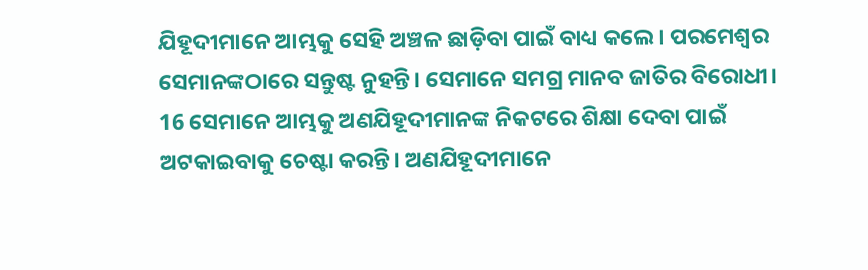ଯିହୂଦୀମାନେ ଆମ୍ଭକୁ ସେହି ଅଞ୍ଚଳ ଛାଡ଼ିବା ପାଇଁ ବାଧ୍ୟ କଲେ। ପରମେଶ୍ୱର ସେମାନଙ୍କଠାରେ ସନ୍ତୁଷ୍ଟ ନୁହନ୍ତି। ସେମାନେ ସମଗ୍ର ମାନବ ଜାତିର ବିରୋଧୀ। 16 ସେମାନେ ଆମ୍ଭକୁ ଅଣଯିହୂଦୀମାନଙ୍କ ନିକଟରେ ଶିକ୍ଷା ଦେବା ପାଇଁ ଅଟକାଇବାକୁ ଚେଷ୍ଟା କରନ୍ତି। ଅଣଯିହୂଦୀମାନେ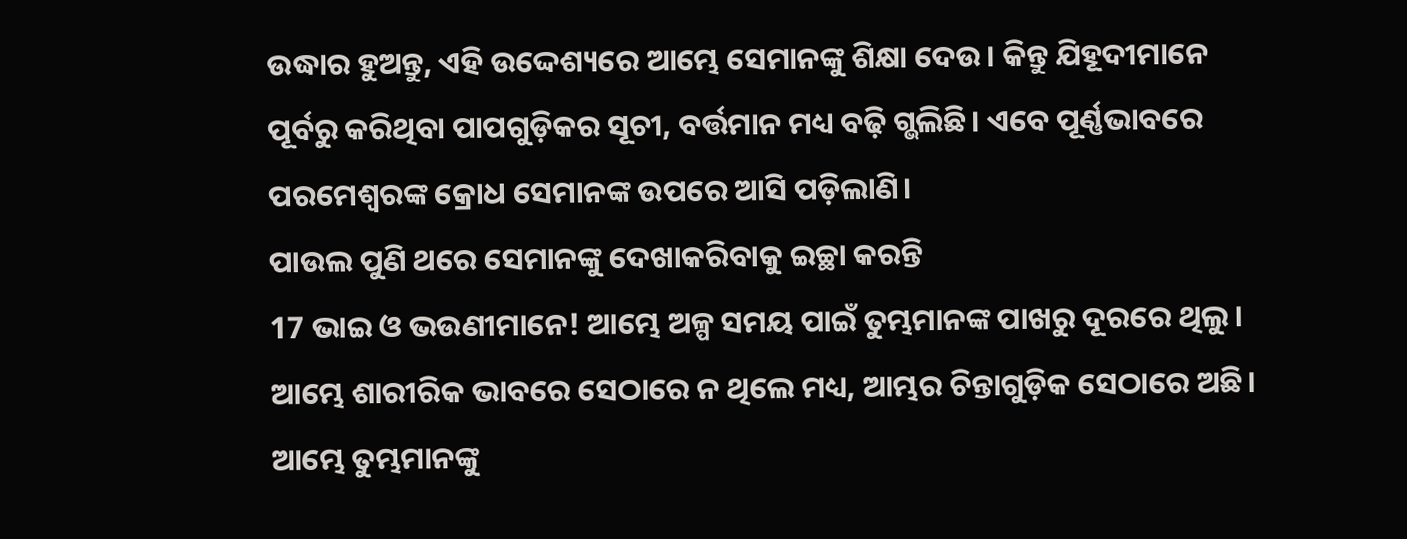ଉଦ୍ଧାର ହୁଅନ୍ତୁ, ଏହି ଉଦ୍ଦେଶ୍ୟରେ ଆମ୍ଭେ ସେମାନଙ୍କୁ ଶିକ୍ଷା ଦେଉ। କିନ୍ତୁ ଯିହୂଦୀମାନେ ପୂର୍ବରୁ କରିଥିବା ପାପଗୁଡ଼ିକର ସୂଚୀ, ବର୍ତ୍ତମାନ ମଧ୍ୟ ବଢ଼ି ଗ୍ଭଲିଛି। ଏବେ ପୂର୍ଣ୍ଣଭାବରେ ପରମେଶ୍ୱରଙ୍କ କ୍ରୋଧ ସେମାନଙ୍କ ଉପରେ ଆସି ପଡ଼ିଲାଣି।
ପାଉଲ ପୁଣି ଥରେ ସେମାନଙ୍କୁ ଦେଖାକରିବାକୁ ଇଚ୍ଛା କରନ୍ତି
17 ଭାଇ ଓ ଭଉଣୀମାନେ! ଆମ୍ଭେ ଅଳ୍ପ ସମୟ ପାଇଁ ତୁମ୍ଭମାନଙ୍କ ପାଖରୁ ଦୂରରେ ଥିଲୁ। ଆମ୍ଭେ ଶାରୀରିକ ଭାବରେ ସେଠାରେ ନ ଥିଲେ ମଧ୍ୟ, ଆମ୍ଭର ଚିନ୍ତାଗୁଡ଼ିକ ସେଠାରେ ଅଛି। ଆମ୍ଭେ ତୁମ୍ଭମାନଙ୍କୁ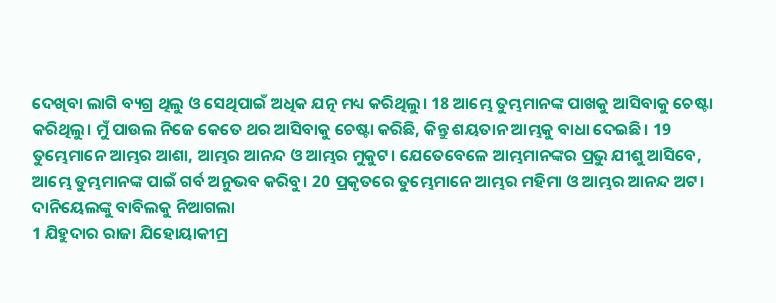ଦେଖିବା ଲାଗି ବ୍ୟଗ୍ର ଥିଲୁ ଓ ସେଥିପାଇଁ ଅଧିକ ଯତ୍ନ ମଧ୍ୟ କରିଥିଲୁ। 18 ଆମ୍ଭେ ତୁମ୍ଭମାନଙ୍କ ପାଖକୁ ଆସିବାକୁ ଚେଷ୍ଟା କରିଥିଲୁ। ମୁଁ ପାଉଲ ନିଜେ କେତେ ଥର ଆସିବାକୁ ଚେଷ୍ଟା କରିଛି, କିନ୍ତୁ ଶୟତାନ ଆମ୍ଭକୁ ବାଧା ଦେଇଛି। 19 ତୁମ୍ଭେମାନେ ଆମ୍ଭର ଆଶା, ଆମ୍ଭର ଆନନ୍ଦ ଓ ଆମ୍ଭର ମୁକୁଟ। ଯେତେବେଳେ ଆମ୍ଭମାନଙ୍କର ପ୍ରଭୁ ଯୀଶୁ ଆସିବେ, ଆମ୍ଭେ ତୁମ୍ଭମାନଙ୍କ ପାଇଁ ଗର୍ବ ଅନୁଭବ କରିବୁ। 20 ପ୍ରକୃତରେ ତୁମ୍ଭେମାନେ ଆମ୍ଭର ମହିମା ଓ ଆମ୍ଭର ଆନନ୍ଦ ଅଟ।
ଦାନିୟେଲଙ୍କୁ ବାବିଲକୁ ନିଆଗଲା
1 ଯିହୁଦାର ରାଜା ଯିହୋୟାକୀମ୍ର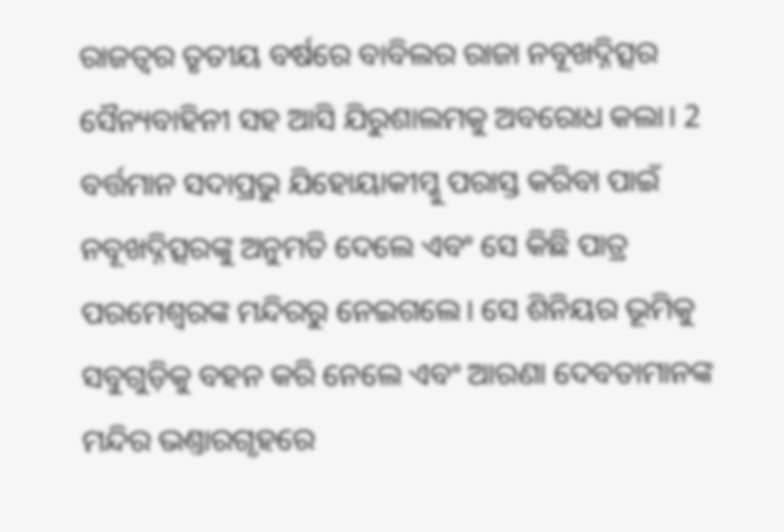ରାଜତ୍ୱର ତୃତୀୟ ବର୍ଷରେ ବାବିଲର ରାଜା ନବୂଖଦ୍ନିତ୍ସର ସୈନ୍ୟବାହିନୀ ସହ ଆସି ଯିରୁଶାଲମକୁ ଅବରୋଧ କଲା। 2 ବର୍ତ୍ତମାନ ସଦାପ୍ରଭୁ ଯିହୋୟାକୀମ୍କୁ ପରାସ୍ତ କରିବା ପାଇଁ ନବୂଖଦ୍ନିତ୍ସରଙ୍କୁ ଅନୁମତି ଦେଲେ ଏବଂ ସେ କିଛି ପାତ୍ର ପରମେଶ୍ୱରଙ୍କ ମନ୍ଦିରରୁ ନେଇଗଲେ। ସେ ଶିନିୟର ଭୂମିକୁ ସବୁଗୁଡ଼ିକୁ ବହନ କରି ନେଲେ ଏବଂ ଆରଣା ଦେବତାମାନଙ୍କ ମନ୍ଦିର ଭଣ୍ତାରଗୃହରେ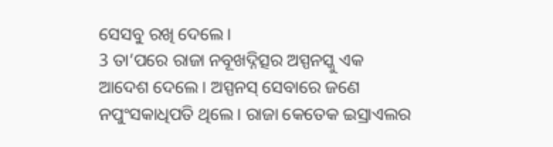ସେସବୁ ରଖି ଦେଲେ।
3 ତା’ପରେ ରାଜା ନବୂଖଦ୍ନିତ୍ସର ଅସ୍ପନସ୍କୁ ଏକ ଆଦେଶ ଦେଲେ। ଅସ୍ପନସ୍ ସେବାରେ ଜଣେ ନପୁଂସକାଧିପତି ଥିଲେ। ରାଜା କେତେକ ଇସ୍ରାଏଲର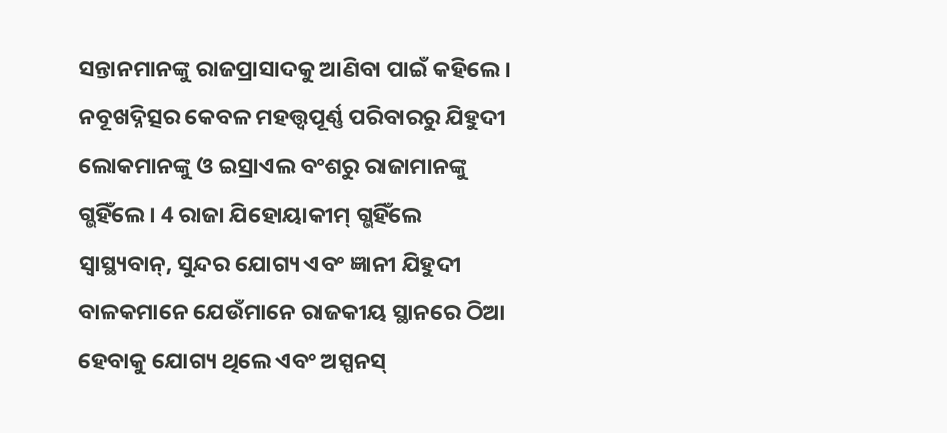ସନ୍ତାନମାନଙ୍କୁ ରାଜପ୍ରାସାଦକୁ ଆଣିବା ପାଇଁ କହିଲେ। ନବୂଖଦ୍ନିତ୍ସର କେବଳ ମହତ୍ତ୍ୱପୂର୍ଣ୍ଣ ପରିବାରରୁ ଯିହୁଦୀ ଲୋକମାନଙ୍କୁ ଓ ଇସ୍ରାଏଲ ବଂଶରୁ ରାଜାମାନଙ୍କୁ ଗ୍ଭହିଁଲେ। 4 ରାଜା ଯିହୋୟାକୀମ୍ ଗ୍ଭହିଁଲେ ସ୍ୱାସ୍ଥ୍ୟବାନ୍, ସୁନ୍ଦର ଯୋଗ୍ୟ ଏବଂ ଜ୍ଞାନୀ ଯିହୁଦୀ ବାଳକମାନେ ଯେଉଁମାନେ ରାଜକୀୟ ସ୍ଥାନରେ ଠିଆ ହେବାକୁ ଯୋଗ୍ୟ ଥିଲେ ଏବଂ ଅସ୍ପନସ୍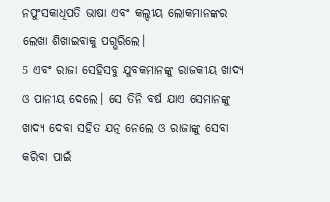ନପୁଂସକାଧିପତି ଭାଷା ଏବଂ କଲ୍ଦୀୟ ଲୋକମାନଙ୍କର ଲେଖା ଶିଖାଇବାକୁ ପଗ୍ଭରିଲେ।
5 ଏବଂ ରାଜା ସେହିସବୁ ଯୁବକମାନଙ୍କୁ ରାଜକୀୟ ଖାଦ୍ୟ ଓ ପାନୀୟ ଦେଲେ। ସେ ତିନି ବର୍ଷ ଯାଏ ସେମାନଙ୍କୁ ଖାଦ୍ୟ ଦେବା ସହିତ ଯତ୍ନ ନେଲେ ଓ ରାଜାଙ୍କୁ ସେବା କରିବା ପାଇଁ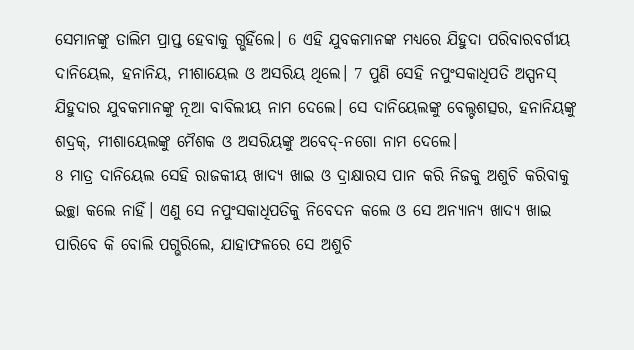ସେମାନଙ୍କୁ ତାଲିମ ପ୍ରାପ୍ତ ହେବାକୁ ଗ୍ଭହିଁଲେ। 6 ଏହି ଯୁବକମାନଙ୍କ ମଧ୍ୟରେ ଯିହୁଦା ପରିବାରବର୍ଗୀୟ ଦାନିୟେଲ, ହନାନିୟ, ମୀଶାୟେଲ ଓ ଅସରିୟ ଥିଲେ। 7 ପୁଣି ସେହି ନପୁଂସକାଧିପତି ଅସ୍ପନସ୍ ଯିହୁଦାର ଯୁବକମାନଙ୍କୁ ନୂଆ ବାବିଲୀୟ ନାମ ଦେଲେ। ସେ ଦାନିୟେଲଙ୍କୁ ବେଲ୍ଟଶତ୍ସର, ହନାନିୟଙ୍କୁ ଶଦ୍ରକ୍, ମୀଶାୟେଲଙ୍କୁ ମୈଶକ ଓ ଅସରିୟଙ୍କୁ ଅବେଦ୍-ନଗୋ ନାମ ଦେଲେ।
8 ମାତ୍ର ଦାନିୟେଲ ସେହି ରାଜକୀୟ ଖାଦ୍ୟ ଖାଇ ଓ ଦ୍ରାକ୍ଷାରସ ପାନ କରି ନିଜକୁ ଅଶୁଚି କରିବାକୁ ଇଚ୍ଛା କଲେ ନାହିଁ। ଏଣୁ ସେ ନପୁଂସକାଧିପତିକୁ ନିବେଦନ କଲେ ଓ ସେ ଅନ୍ୟାନ୍ୟ ଖାଦ୍ୟ ଖାଇ ପାରିବେ କି ବୋଲି ପଗ୍ଭରିଲେ, ଯାହାଫଳରେ ସେ ଅଶୁଚି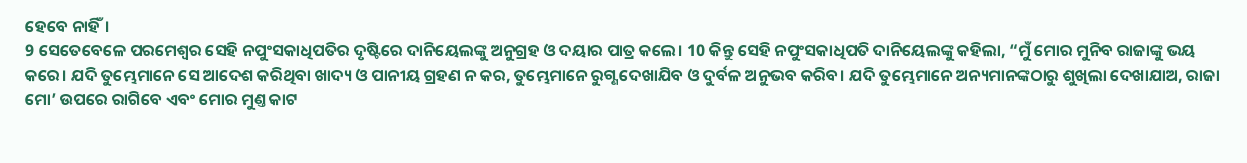ହେବେ ନାହିଁ।
9 ସେତେବେଳେ ପରମେଶ୍ୱର ସେହି ନପୁଂସକାଧିପତିର ଦୃଷ୍ଟିରେ ଦାନିୟେଲଙ୍କୁ ଅନୁଗ୍ରହ ଓ ଦୟାର ପାତ୍ର କଲେ। 10 କିନ୍ତୁ ସେହି ନପୁଂସକାଧିପତି ଦାନିୟେଲଙ୍କୁ କହିଲା, “ମୁଁ ମୋର ମୁନିବ ରାଜାଙ୍କୁ ଭୟ କରେ। ଯଦି ତୁମ୍ଭେମାନେ ସେ ଆଦେଶ କରିଥିବା ଖାଦ୍ୟ ଓ ପାନୀୟ ଗ୍ରହଣ ନ କର, ତୁମ୍ଭେମାନେ ରୁଗ୍ଣ ଦେଖାଯିବ ଓ ଦୁର୍ବଳ ଅନୁଭବ କରିବ। ଯଦି ତୁମ୍ଭେମାନେ ଅନ୍ୟମାନଙ୍କଠାରୁ ଶୁଖିଲା ଦେଖାଯାଅ, ରାଜା ମୋ’ ଉପରେ ରାଗିବେ ଏବଂ ମୋର ମୁଣ୍ତ କାଟ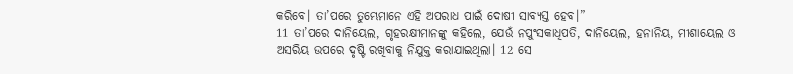କରିବେ। ତା’ପରେ ତୁମ୍ଭେମାନେ ଏହି ଅପରାଧ ପାଇଁ ଦୋଷୀ ସାବ୍ୟସ୍ତ ହେବ।”
11 ତା’ପରେ ଦାନିୟେଲ, ଗୃହରକ୍ଷୀମାନଙ୍କୁ କହିଲେ, ଯେଉଁ ନପୁଂସକାଧିପତି, ଦାନିୟେଲ, ହନାନିୟ, ମୀଶାୟେଲ ଓ ଅସରିୟ ଉପରେ ଦୃଷ୍ଟି ରଖିବାକୁ ନିଯୁକ୍ତ କରାଯାଇଥିଲା। 12 ସେ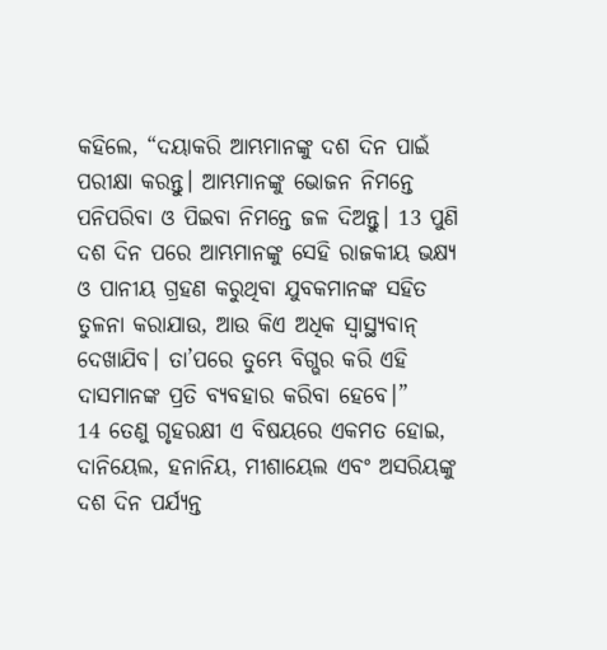କହିଲେ, “ଦୟାକରି ଆମ୍ଭମାନଙ୍କୁ ଦଶ ଦିନ ପାଇଁ ପରୀକ୍ଷା କରନ୍ତୁ। ଆମ୍ଭମାନଙ୍କୁ ଭୋଜନ ନିମନ୍ତେ ପନିପରିବା ଓ ପିଇବା ନିମନ୍ତେ ଜଳ ଦିଅନ୍ତୁ। 13 ପୁଣି ଦଶ ଦିନ ପରେ ଆମ୍ଭମାନଙ୍କୁ ସେହି ରାଜକୀୟ ଭକ୍ଷ୍ୟ ଓ ପାନୀୟ ଗ୍ରହଣ କରୁଥିବା ଯୁବକମାନଙ୍କ ସହିତ ତୁଳନା କରାଯାଉ, ଆଉ କିଏ ଅଧିକ ସ୍ୱାସ୍ଥ୍ୟବାନ୍ ଦେଖାଯିବ। ତା’ପରେ ତୁମ୍ଭେ ବିଗ୍ଭର କରି ଏହି ଦାସମାନଙ୍କ ପ୍ରତି ବ୍ୟବହାର କରିବା ହେବେ।”
14 ତେଣୁ ଗୃହରକ୍ଷୀ ଏ ବିଷୟରେ ଏକମତ ହୋଇ, ଦାନିୟେଲ, ହନାନିୟ, ମୀଶାୟେଲ ଏବଂ ଅସରିୟଙ୍କୁ ଦଶ ଦିନ ପର୍ଯ୍ୟନ୍ତ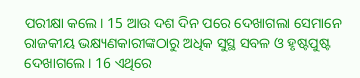ପରୀକ୍ଷା କଲେ। 15 ଆଉ ଦଶ ଦିନ ପରେ ଦେଖାଗଲା ସେମାନେ ରାଜକୀୟ ଭକ୍ଷ୍ୟଣକାରୀଙ୍କଠାରୁ ଅଧିକ ସୁସ୍ଥ ସବଳ ଓ ହୃଷ୍ଟପୁଷ୍ଟ ଦେଖାଗଲେ। 16 ଏଥିରେ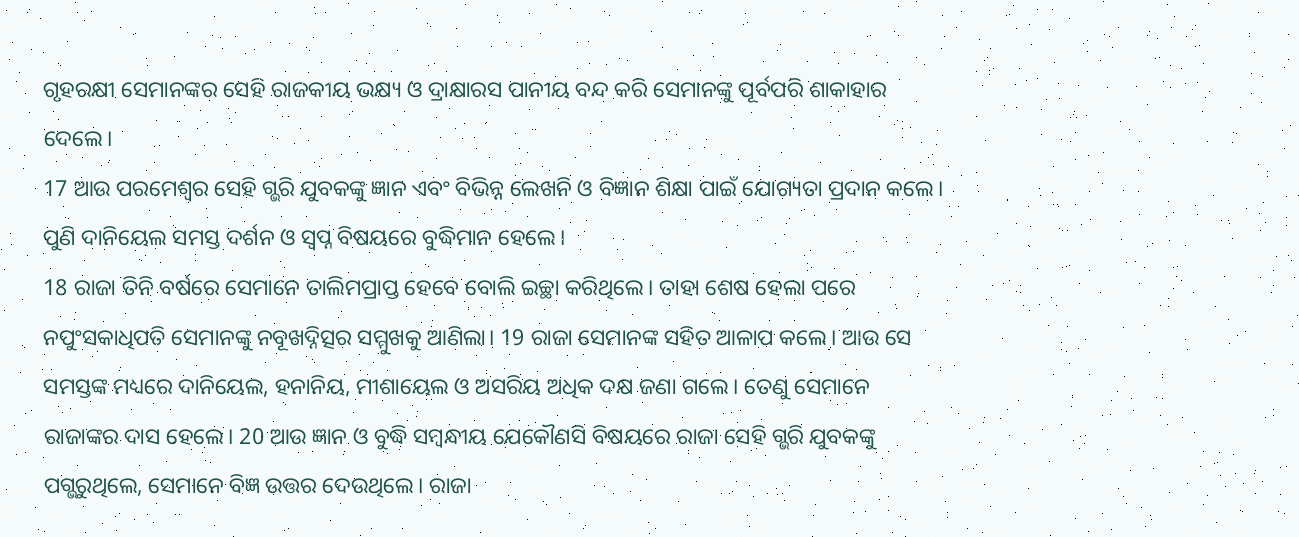ଗୃହରକ୍ଷୀ ସେମାନଙ୍କର ସେହି ରାଜକୀୟ ଭକ୍ଷ୍ୟ ଓ ଦ୍ରାକ୍ଷାରସ ପାନୀୟ ବନ୍ଦ କରି ସେମାନଙ୍କୁ ପୂର୍ବପରି ଶାକାହାର ଦେଲେ।
17 ଆଉ ପରମେଶ୍ୱର ସେହି ଗ୍ଭରି ଯୁବକଙ୍କୁ ଜ୍ଞାନ ଏବଂ ବିଭିନ୍ନ ଲେଖନି ଓ ବିଜ୍ଞାନ ଶିକ୍ଷା ପାଇଁ ଯୋଗ୍ୟତା ପ୍ରଦାନ କଲେ। ପୁଣି ଦାନିୟେଲ ସମସ୍ତ ଦର୍ଶନ ଓ ସ୍ୱପ୍ନ ବିଷୟରେ ବୁଦ୍ଧିମାନ ହେଲେ।
18 ରାଜା ତିନି ବର୍ଷରେ ସେମାନେ ତାଲିମପ୍ରାପ୍ତ ହେବେ ବୋଲି ଇଚ୍ଛା କରିଥିଲେ। ତାହା ଶେଷ ହେଲା ପରେ ନପୁଂସକାଧିପତି ସେମାନଙ୍କୁ ନବୂଖଦ୍ନିତ୍ସର ସମ୍ମୁଖକୁ ଆଣିଲା। 19 ରାଜା ସେମାନଙ୍କ ସହିତ ଆଳାପ କଲେ। ଆଉ ସେ ସମସ୍ତଙ୍କ ମଧ୍ୟରେ ଦାନିୟେଲ, ହନାନିୟ, ମୀଶାୟେଲ ଓ ଅସରିୟ ଅଧିକ ଦକ୍ଷ ଜଣା ଗଲେ। ତେଣୁ ସେମାନେ ରାଜାଙ୍କର ଦାସ ହେଲେ। 20 ଆଉ ଜ୍ଞାନ ଓ ବୁଦ୍ଧି ସମ୍ବନ୍ଧୀୟ ଯେକୌଣସି ବିଷୟରେ ରାଜା ସେହି ଗ୍ଭରି ଯୁବକଙ୍କୁ ପଗ୍ଭରୁଥିଲେ, ସେମାନେ ବିଜ୍ଞ ଉତ୍ତର ଦେଉଥିଲେ। ରାଜା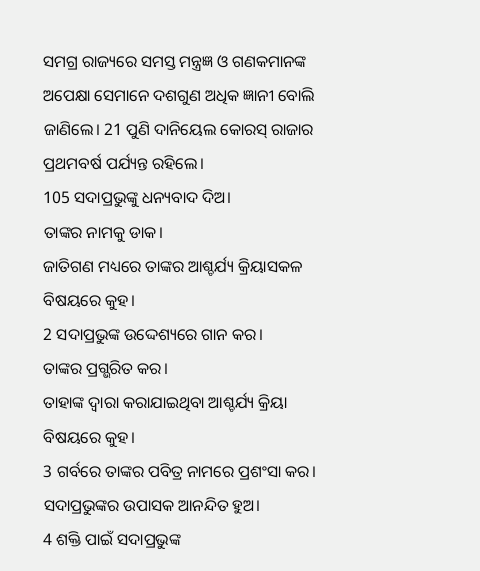ସମଗ୍ର ରାଜ୍ୟରେ ସମସ୍ତ ମନ୍ତ୍ରଜ୍ଞ ଓ ଗଣକମାନଙ୍କ ଅପେକ୍ଷା ସେମାନେ ଦଶଗୁଣ ଅଧିକ ଜ୍ଞାନୀ ବୋଲି ଜାଣିଲେ। 21 ପୁଣି ଦାନିୟେଲ କୋରସ୍ ରାଜାର ପ୍ରଥମବର୍ଷ ପର୍ଯ୍ୟନ୍ତ ରହିଲେ।
105 ସଦାପ୍ରଭୁଙ୍କୁ ଧନ୍ୟବାଦ ଦିଅ।
ତାଙ୍କର ନାମକୁ ଡାକ।
ଜାତିଗଣ ମଧ୍ୟରେ ତାଙ୍କର ଆଶ୍ଚର୍ଯ୍ୟ କ୍ରିୟାସକଳ ବିଷୟରେ କୁହ।
2 ସଦାପ୍ରଭୁଙ୍କ ଉଦ୍ଦେଶ୍ୟରେ ଗାନ କର।
ତାଙ୍କର ପ୍ରଗ୍ଭରିତ କର।
ତାହାଙ୍କ ଦ୍ୱାରା କରାଯାଇଥିବା ଆଶ୍ଚର୍ଯ୍ୟ କ୍ରିୟା ବିଷୟରେ କୁହ।
3 ଗର୍ବରେ ତାଙ୍କର ପବିତ୍ର ନାମରେ ପ୍ରଶଂସା କର।
ସଦାପ୍ରଭୁଙ୍କର ଉପାସକ ଆନନ୍ଦିତ ହୁଅ।
4 ଶକ୍ତି ପାଇଁ ସଦାପ୍ରଭୁଙ୍କ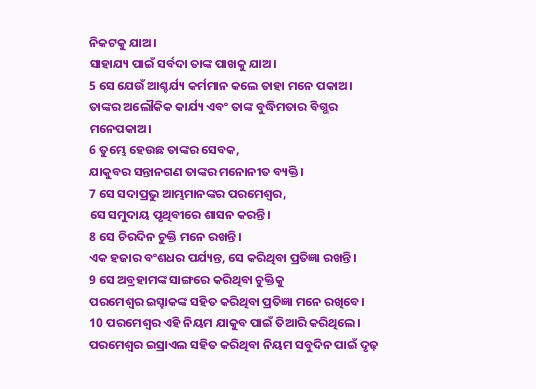ନିକଟକୁ ଯାଅ।
ସାହାଯ୍ୟ ପାଇଁ ସର୍ବଦା ତାଙ୍କ ପାଖକୁ ଯାଅ।
5 ସେ ଯେଉଁ ଆଶ୍ଚର୍ଯ୍ୟ କର୍ମମାନ କଲେ ତାହା ମନେ ପକାଅ।
ତାଙ୍କର ଅଲୌକିକ କାର୍ଯ୍ୟ ଏବଂ ତାଙ୍କ ବୁଦ୍ଧିମତାର ବିଗ୍ଭର ମନେପକାଅ।
6 ତୁମ୍ଭେ ହେଉଛ ତାଙ୍କର ସେବକ,
ଯାକୁବର ସନ୍ତାନଗଣ ତାଙ୍କର ମନୋନୀତ ବ୍ୟକ୍ତି।
7 ସେ ସଦାପ୍ରଭୁ ଆମ୍ଭମାନଙ୍କର ପରମେଶ୍ୱର,
ସେ ସମୁଦାୟ ପୃଥିବୀରେ ଶାସନ କରନ୍ତି।
8 ସେ ଚିରଦିନ ଚୁକ୍ତି ମନେ ରଖନ୍ତି।
ଏକ ହଜାର ବଂଶଧର ପର୍ଯ୍ୟନ୍ତ, ସେ କରିଥିବା ପ୍ରତିଜ୍ଞା ରଖନ୍ତି।
9 ସେ ଅବ୍ରହାମଙ୍କ ସାଙ୍ଗରେ କରିଥିବା ଚୁକ୍ତିକୁ
ପରମେଶ୍ୱର ଇସ୍ହାକଙ୍କ ସହିତ କରିଥିବା ପ୍ରତିଜ୍ଞା ମନେ ରଖିବେ।
10 ପରମେଶ୍ୱର ଏହି ନିୟମ ଯାକୁବ ପାଇଁ ତିଆରି କରିଥିଲେ।
ପରମେଶ୍ୱର ଇସ୍ରାଏଲ ସହିତ କରିଥିବା ନିୟମ ସବୁଦିନ ପାଇଁ ଦୃଢ଼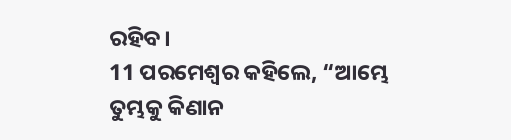ରହିବ।
11 ପରମେଶ୍ୱର କହିଲେ, “ଆମ୍ଭେ ତୁମ୍ଭକୁ କିଣାନ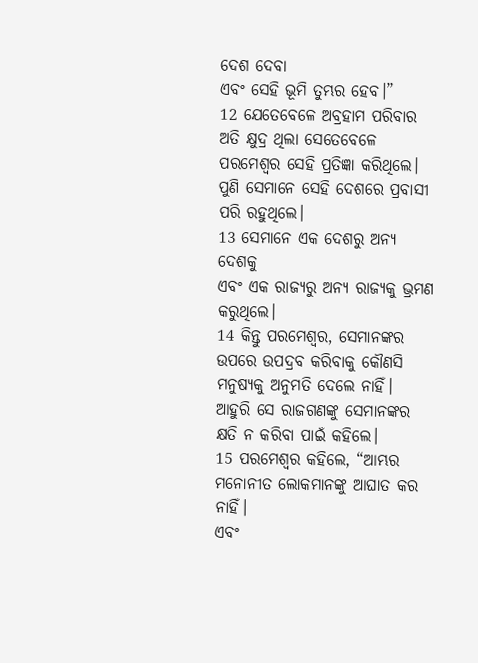ଦେଶ ଦେବା
ଏବଂ ସେହି ଭୂମି ତୁମ୍ଭର ହେବ।”
12 ଯେତେବେଳେ ଅବ୍ରହାମ ପରିବାର ଅତି କ୍ଷୁଦ୍ର ଥିଲା ସେତେବେଳେ ପରମେଶ୍ୱର ସେହି ପ୍ରତିଜ୍ଞା କରିଥିଲେ।
ପୁଣି ସେମାନେ ସେହି ଦେଶରେ ପ୍ରବାସୀ ପରି ରହୁଥିଲେ।
13 ସେମାନେ ଏକ ଦେଶରୁ ଅନ୍ୟ ଦେଶକୁ
ଏବଂ ଏକ ରାଜ୍ୟରୁ ଅନ୍ୟ ରାଜ୍ୟକୁ ଭ୍ରମଣ କରୁଥିଲେ।
14 କିନ୍ତୁ ପରମେଶ୍ୱର, ସେମାନଙ୍କର ଉପରେ ଉପଦ୍ରବ କରିବାକୁ କୌଣସି ମନୁଷ୍ୟକୁ ଅନୁମତି ଦେଲେ ନାହିଁ।
ଆହୁରି ସେ ରାଜଗଣଙ୍କୁ ସେମାନଙ୍କର କ୍ଷତି ନ କରିବା ପାଇଁ କହିଲେ।
15 ପରମେଶ୍ୱର କହିଲେ, “ଆମ୍ଭର ମନୋନୀତ ଲୋକମାନଙ୍କୁ ଆଘାତ କର ନାହିଁ।
ଏବଂ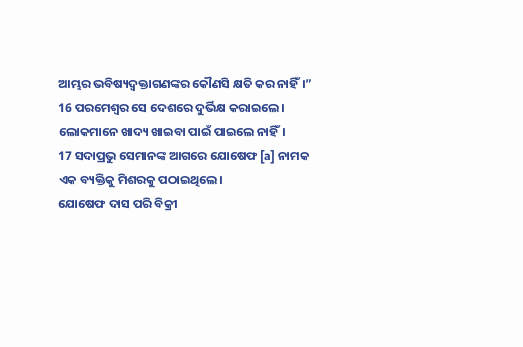ଆମ୍ଭର ଭବିଷ୍ୟଦ୍ବକ୍ତାଗଣଙ୍କର କୌଣସି କ୍ଷତି କର ନାହିଁ।”
16 ପରମେଶ୍ୱର ସେ ଦେଶରେ ଦୁର୍ଭିକ୍ଷ କରାଇଲେ।
ଲୋକମାନେ ଖାଦ୍ୟ ଖାଇବା ପାଇଁ ପାଇଲେ ନାହିଁ।
17 ସଦାପ୍ରଭୁ ସେମାନଙ୍କ ଆଗରେ ଯୋଷେଫ [a] ନାମକ ଏକ ବ୍ୟକ୍ତିକୁ ମିଶରକୁ ପଠାଇଥିଲେ।
ଯୋଷେଫ ଦାସ ପରି ବିକ୍ରୀ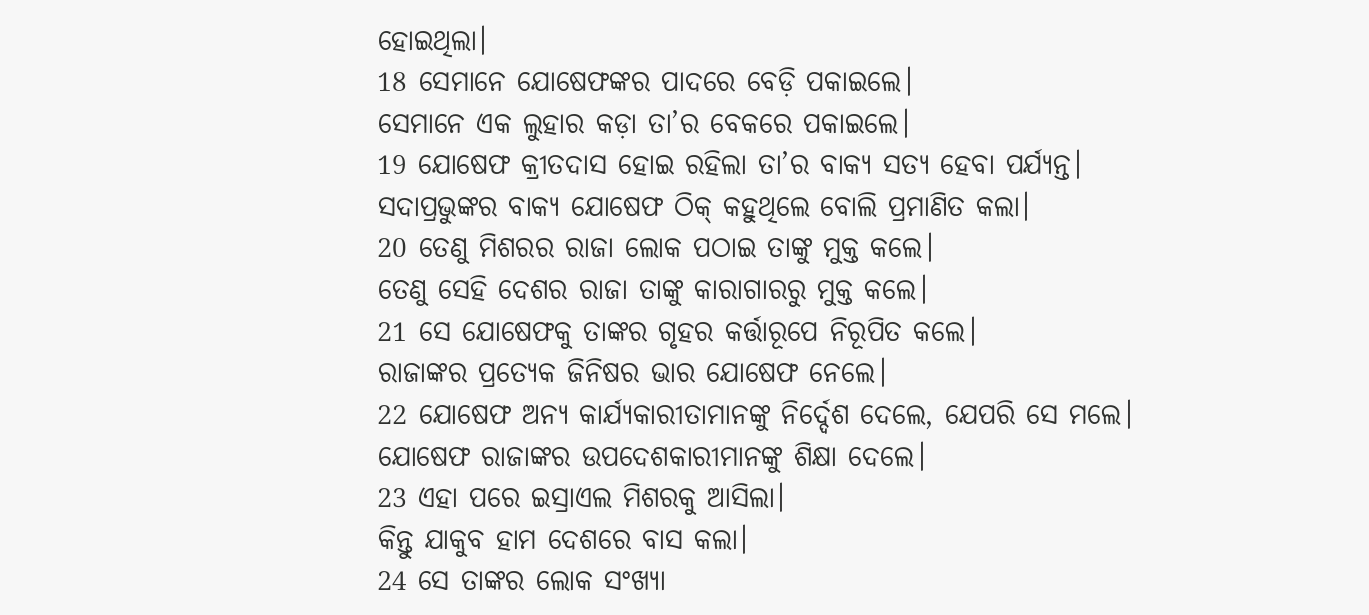ହୋଇଥିଲା।
18 ସେମାନେ ଯୋଷେଫଙ୍କର ପାଦରେ ବେଡ଼ି ପକାଇଲେ।
ସେମାନେ ଏକ ଲୁହାର କଡ଼ା ତା’ର ବେକରେ ପକାଇଲେ।
19 ଯୋଷେଫ କ୍ରୀତଦାସ ହୋଇ ରହିଲା ତା’ର ବାକ୍ୟ ସତ୍ୟ ହେବା ପର୍ଯ୍ୟନ୍ତ।
ସଦାପ୍ରଭୁଙ୍କର ବାକ୍ୟ ଯୋଷେଫ ଠିକ୍ କହୁଥିଲେ ବୋଲି ପ୍ରମାଣିତ କଲା।
20 ତେଣୁ ମିଶରର ରାଜା ଲୋକ ପଠାଇ ତାଙ୍କୁ ମୁକ୍ତ କଲେ।
ତେଣୁ ସେହି ଦେଶର ରାଜା ତାଙ୍କୁ କାରାଗାରରୁ ମୁକ୍ତ କଲେ।
21 ସେ ଯୋଷେଫକୁ ତାଙ୍କର ଗୃହର କର୍ତ୍ତାରୂପେ ନିରୂପିତ କଲେ।
ରାଜାଙ୍କର ପ୍ରତ୍ୟେକ ଜିନିଷର ଭାର ଯୋଷେଫ ନେଲେ।
22 ଯୋଷେଫ ଅନ୍ୟ କାର୍ଯ୍ୟକାରୀତାମାନଙ୍କୁ ନିର୍ଦ୍ଦେଶ ଦେଲେ, ଯେପରି ସେ ମଲେ।
ଯୋଷେଫ ରାଜାଙ୍କର ଉପଦେଶକାରୀମାନଙ୍କୁ ଶିକ୍ଷା ଦେଲେ।
23 ଏହା ପରେ ଇସ୍ରାଏଲ ମିଶରକୁ ଆସିଲା।
କିନ୍ତୁ ଯାକୁବ ହାମ ଦେଶରେ ବାସ କଲା।
24 ସେ ତାଙ୍କର ଲୋକ ସଂଖ୍ୟା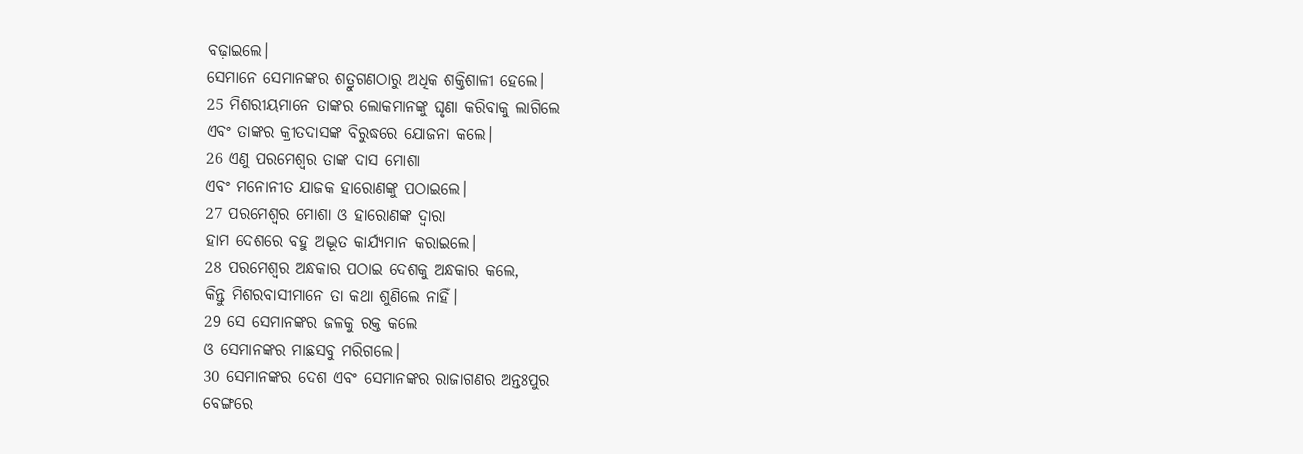ବଢ଼ାଇଲେ।
ସେମାନେ ସେମାନଙ୍କର ଶତ୍ରୁଗଣଠାରୁ ଅଧିକ ଶକ୍ତିଶାଳୀ ହେଲେ।
25 ମିଶରୀୟମାନେ ତାଙ୍କର ଲୋକମାନଙ୍କୁ ଘୃଣା କରିବାକୁ ଲାଗିଲେ
ଏବଂ ତାଙ୍କର କ୍ରୀତଦାସଙ୍କ ବିରୁଦ୍ଧରେ ଯୋଜନା କଲେ।
26 ଏଣୁ ପରମେଶ୍ୱର ତାଙ୍କ ଦାସ ମୋଶା
ଏବଂ ମନୋନୀତ ଯାଜକ ହାରୋଣଙ୍କୁ ପଠାଇଲେ।
27 ପରମେଶ୍ୱର ମୋଶା ଓ ହାରୋଣଙ୍କ ଦ୍ୱାରା
ହାମ ଦେଶରେ ବହୁ ଅଦ୍ଭୂତ କାର୍ଯ୍ୟମାନ କରାଇଲେ।
28 ପରମେଶ୍ୱର ଅନ୍ଧକାର ପଠାଇ ଦେଶକୁ ଅନ୍ଧକାର କଲେ,
କିନ୍ତୁ ମିଶରବାସୀମାନେ ତା କଥା ଶୁଣିଲେ ନାହିଁ।
29 ସେ ସେମାନଙ୍କର ଜଳକୁ ରକ୍ତ କଲେ
ଓ ସେମାନଙ୍କର ମାଛସବୁ ମରିଗଲେ।
30 ସେମାନଙ୍କର ଦେଶ ଏବଂ ସେମାନଙ୍କର ରାଜାଗଣର ଅନ୍ତଃପୁର
ବେଙ୍ଗରେ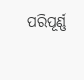ପରିପୂର୍ଣ୍ଣ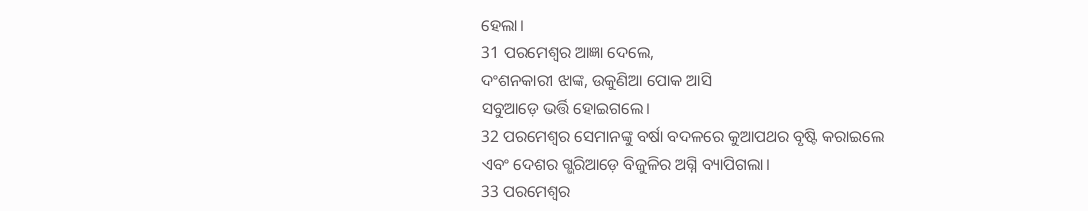ହେଲା।
31 ପରମେଶ୍ୱର ଆଜ୍ଞା ଦେଲେ,
ଦଂଶନକାରୀ ଝାଙ୍କ, ଉକୁଣିଆ ପୋକ ଆସି
ସବୁଆଡ଼େ ଭର୍ତ୍ତି ହୋଇଗଲେ।
32 ପରମେଶ୍ୱର ସେମାନଙ୍କୁ ବର୍ଷା ବଦଳରେ କୁଆପଥର ବୃଷ୍ଟି କରାଇଲେ
ଏବଂ ଦେଶର ଗ୍ଭରିଆଡ଼େ ବିଜୁଳିର ଅଗ୍ନି ବ୍ୟାପିଗଲା।
33 ପରମେଶ୍ୱର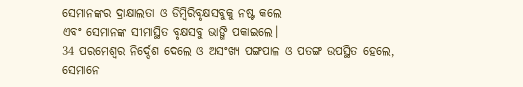ସେମାନଙ୍କର ଦ୍ରାକ୍ଷାଲତା ଓ ଡିମ୍ବିରିବୃକ୍ଷସବୁକୁ ନଷ୍ଟ କଲେ
ଏବଂ ସେମାନଙ୍କ ସୀମାସ୍ଥିତ ବୃକ୍ଷସବୁ ଭାଙ୍ଗି ପକାଇଲେ।
34 ପରମେଶ୍ୱର ନିର୍ଦ୍ଦେଶ ଦେଲେ ଓ ଅସଂଖ୍ୟ ପଙ୍ଗପାଳ ଓ ପତଙ୍ଗ ଉପସ୍ଥିତ ହେଲେ,
ସେମାନେ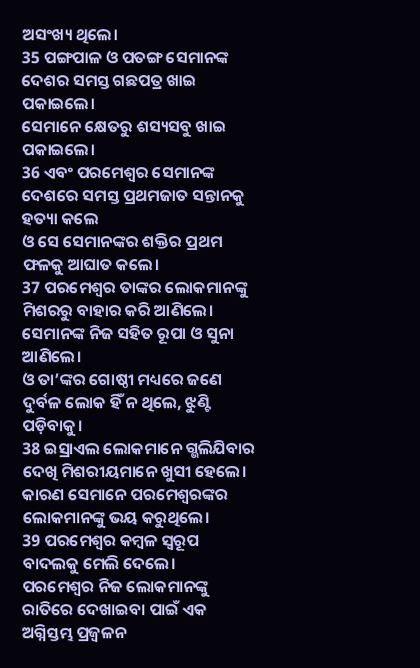ଅସଂଖ୍ୟ ଥିଲେ।
35 ପଙ୍ଗପାଳ ଓ ପତଙ୍ଗ ସେମାନଙ୍କ ଦେଶର ସମସ୍ତ ଗଛପତ୍ର ଖାଇ ପକାଇଲେ।
ସେମାନେ କ୍ଷେତରୁ ଶସ୍ୟସବୁ ଖାଇ ପକାଇଲେ।
36 ଏବଂ ପରମେଶ୍ୱର ସେମାନଙ୍କ ଦେଶରେ ସମସ୍ତ ପ୍ରଥମଜାତ ସନ୍ତାନକୁ ହତ୍ୟା କଲେ
ଓ ସେ ସେମାନଙ୍କର ଶକ୍ତିର ପ୍ରଥମ ଫଳକୁ ଆଘାତ କଲେ।
37 ପରମେଶ୍ୱର ତାଙ୍କର ଲୋକମାନଙ୍କୁ ମିଶରରୁ ବାହାର କରି ଆଣିଲେ।
ସେମାନଙ୍କ ନିଜ ସହିତ ରୂପା ଓ ସୁନା ଆଣିଲେ।
ଓ ତା’ଙ୍କର ଗୋଷ୍ଠୀ ମଧ୍ୟରେ ଜଣେ ଦୁର୍ବଳ ଲୋକ ହିଁ ନ ଥିଲେ, ଝୁଣ୍ଟି ପଡ଼ିବାକୁ।
38 ଇସ୍ରାଏଲ ଲୋକମାନେ ଗ୍ଭଲିଯିବାର ଦେଖି ମିଶରୀୟମାନେ ଖୁସୀ ହେଲେ।
କାରଣ ସେମାନେ ପରମେଶ୍ୱରଙ୍କର ଲୋକମାନଙ୍କୁ ଭୟ କରୁଥିଲେ।
39 ପରମେଶ୍ୱର କମ୍ବଳ ସ୍ୱରୂପ ବାଦଲକୁ ମେଲି ଦେଲେ।
ପରମେଶ୍ୱର ନିଜ ଲୋକମାନଙ୍କୁ ରାତିରେ ଦେଖାଇବା ପାଇଁ ଏକ ଅଗ୍ନିସ୍ତମ୍ଭ ପ୍ରଜ୍ୱଳନ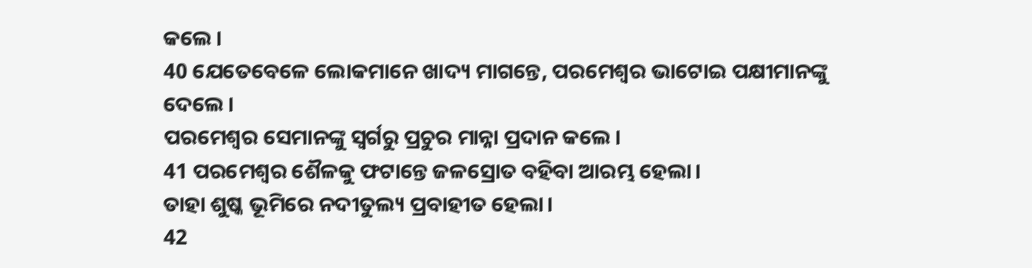କଲେ।
40 ଯେତେବେଳେ ଲୋକମାନେ ଖାଦ୍ୟ ମାଗନ୍ତେ, ପରମେଶ୍ୱର ଭାଟୋଇ ପକ୍ଷୀମାନଙ୍କୁ ଦେଲେ।
ପରମେଶ୍ୱର ସେମାନଙ୍କୁ ସ୍ୱର୍ଗରୁ ପ୍ରଚୁର ମାନ୍ନା ପ୍ରଦାନ କଲେ।
41 ପରମେଶ୍ୱର ଶୈଳକୁ ଫଟାନ୍ତେ ଜଳସ୍ରୋତ ବହିବା ଆରମ୍ଭ ହେଲା।
ତାହା ଶୁଷ୍କ ଭୂମିରେ ନଦୀତୁଲ୍ୟ ପ୍ରବାହୀତ ହେଲା।
42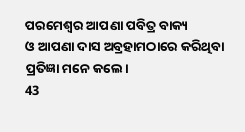ପରମେଶ୍ୱର ଆପଣା ପବିତ୍ର ବାକ୍ୟ
ଓ ଆପଣା ଦାସ ଅବ୍ରହାମଠାରେ କରିଥିବା ପ୍ରତିଜ୍ଞା ମନେ କଲେ।
43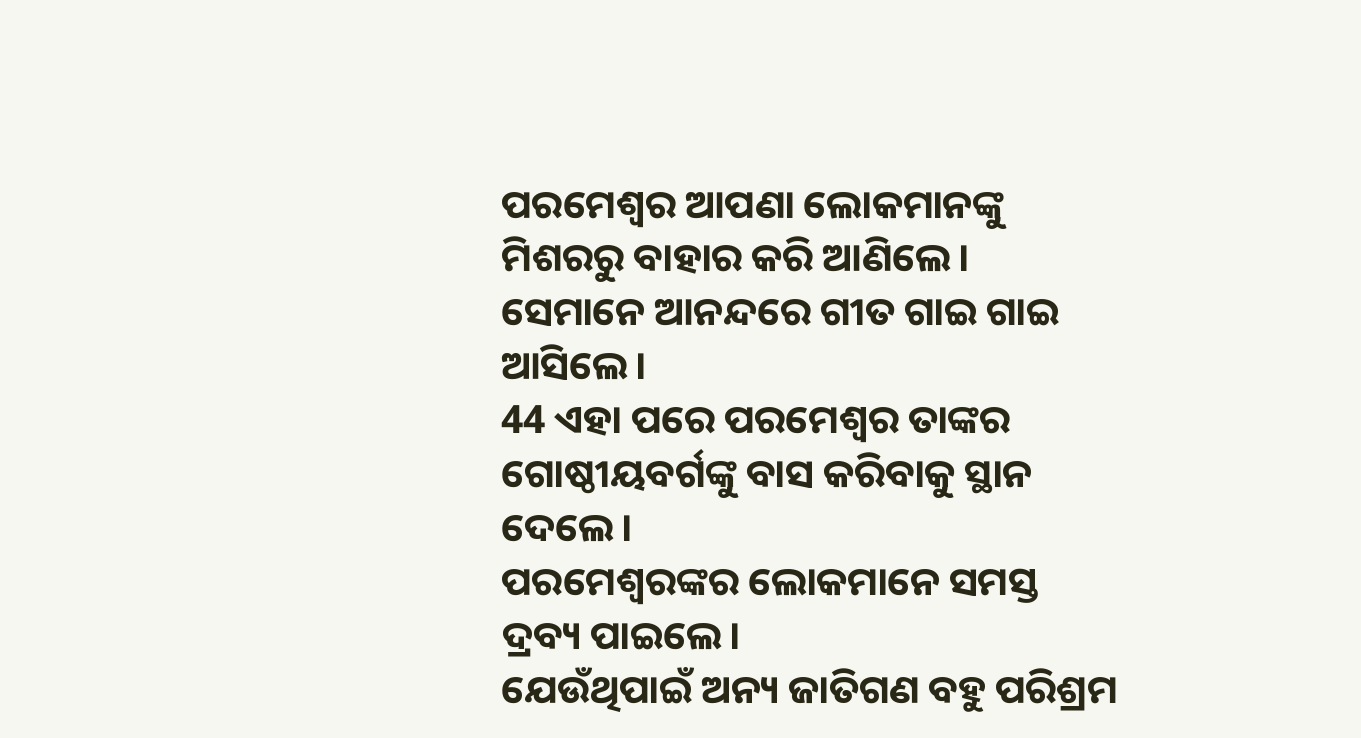ପରମେଶ୍ୱର ଆପଣା ଲୋକମାନଙ୍କୁ ମିଶରରୁ ବାହାର କରି ଆଣିଲେ।
ସେମାନେ ଆନନ୍ଦରେ ଗୀତ ଗାଇ ଗାଇ ଆସିଲେ।
44 ଏହା ପରେ ପରମେଶ୍ୱର ତାଙ୍କର ଗୋଷ୍ଠୀୟବର୍ଗଙ୍କୁ ବାସ କରିବାକୁ ସ୍ଥାନ ଦେଲେ।
ପରମେଶ୍ୱରଙ୍କର ଲୋକମାନେ ସମସ୍ତ ଦ୍ରବ୍ୟ ପାଇଲେ।
ଯେଉଁଥିପାଇଁ ଅନ୍ୟ ଜାତିଗଣ ବହୁ ପରିଶ୍ରମ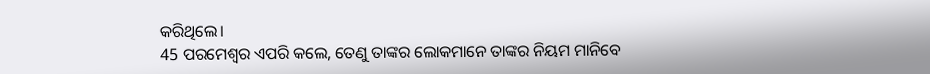କରିଥିଲେ।
45 ପରମେଶ୍ୱର ଏପରି କଲେ, ତେଣୁ ତାଙ୍କର ଲୋକମାନେ ତାଙ୍କର ନିୟମ ମାନିବେ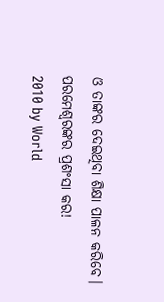ଓ ତାଙ୍କର ଦେଇଥିବା ଶିକ୍ଷା ପାଳନ କରିବେ।
ପରମେଶ୍ୱରଙ୍କର ପ୍ରଶଂସା କର!
2010 by World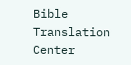Bible Translation Center